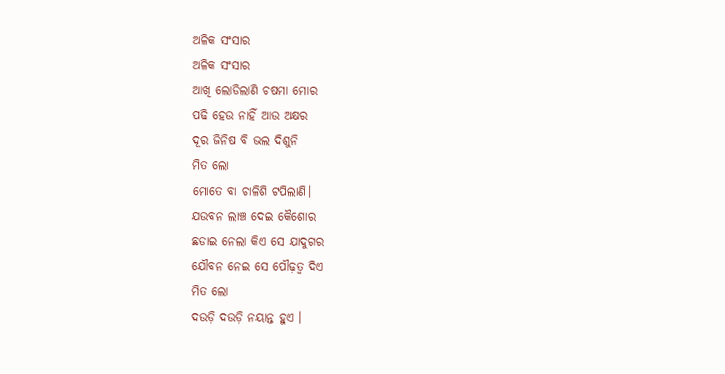ଅଳିକ ସଂସାର
ଅଳିକ ସଂସାର
ଆଖି ଲୋଡିଲାଣି ଚଷମା ମୋର
ପଢି ହେଉ ନାହିଁ ଆଉ ଅକ୍ଷର
ଦୂର ଜିନିଷ ବି ଭଲ ଦିଶୁନି
ମିତ ଲୋ
ମୋତେ ବା ଚାଳିଶି ଟପିଲାଣି।
ଯଉବନ ଲାଞ୍ଚ ଦେଇ କୈଶୋର
ଛଡାଇ ନେଲା କିଏ ସେ ଯାଦୁଗର
ଯୌବନ ନେଇ ସେ ପୌଢ଼ତ୍ୱ ଦିଏ
ମିତ ଲୋ
ଦଉଡ଼ି ଦଉଡ଼ି ନୟାନ୍ତ ହୁଏ ।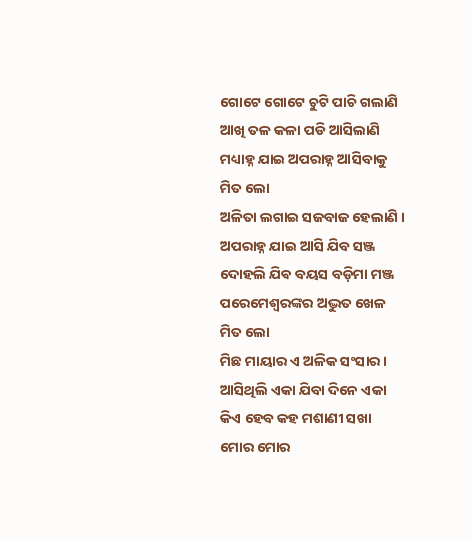ଗୋଟେ ଗୋଟେ ଚୁଟି ପାଚି ଗଲାଣି
ଆଖି ତଳ କଳା ପଡି ଆସିଲାଣି
ମଧ୍ୟାହ୍ନ ଯାଇ ଅପରାହ୍ନ ଆସିବାକୁ
ମିତ ଲୋ
ଅଳିତା ଲଗାଇ ସଜବାଜ ହେଲାଣି ।
ଅପରାହ୍ନ ଯାଇ ଆସି ଯିବ ସଞ୍ଜ
ଦୋହଲି ଯିଵ ବୟସ ବଡ଼ିମା ମଞ୍ଜ
ପରେମେଶ୍ୱରଙ୍କର ଅଦ୍ଭୁତ ଖେଳ
ମିତ ଲୋ
ମିଛ ମାୟାର ଏ ଅଳିକ ସଂସାର।
ଆସିଥିଲି ଏକା ଯିବା ଦିନେ ଏକା
କିଏ ହେବ କହ ମଶାଣୀ ସଖା
ମୋର ମୋର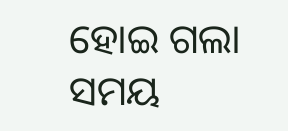ହୋଇ ଗଲା ସମୟ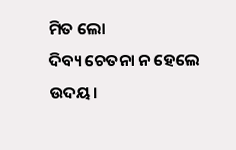ମିତ ଲୋ
ଦିବ୍ୟ ଚେତନା ନ ହେଲେ ଉଦୟ।